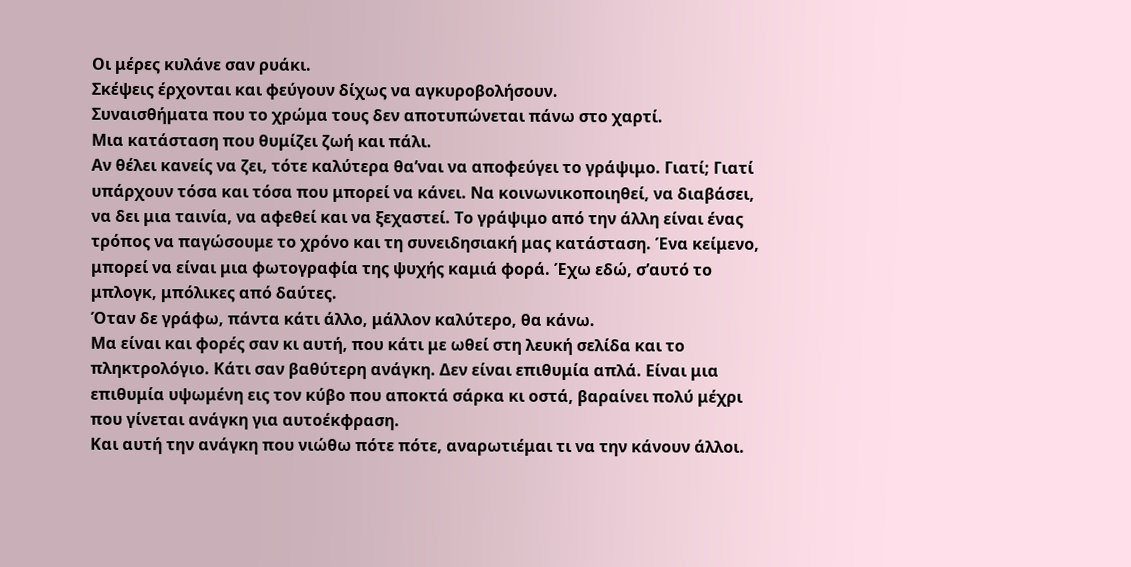Οι μέρες κυλάνε σαν ρυάκι.
Σκέψεις έρχονται και φεύγουν δίχως να αγκυροβολήσουν.
Συναισθήματα που το χρώμα τους δεν αποτυπώνεται πάνω στο χαρτί.
Μια κατάσταση που θυμίζει ζωή και πάλι.
Αν θέλει κανείς να ζει, τότε καλύτερα θα’ναι να αποφεύγει το γράψιμο. Γιατί; Γιατί υπάρχουν τόσα και τόσα που μπορεί να κάνει. Να κοινωνικοποιηθεί, να διαβάσει, να δει μια ταινία, να αφεθεί και να ξεχαστεί. Το γράψιμο από την άλλη είναι ένας τρόπος να παγώσουμε το χρόνο και τη συνειδησιακή μας κατάσταση. Ένα κείμενο, μπορεί να είναι μια φωτογραφία της ψυχής καμιά φορά. Έχω εδώ, σ’αυτό το μπλογκ, μπόλικες από δαύτες.
Όταν δε γράφω, πάντα κάτι άλλο, μάλλον καλύτερο, θα κάνω.
Μα είναι και φορές σαν κι αυτή, που κάτι με ωθεί στη λευκή σελίδα και το πληκτρολόγιο. Κάτι σαν βαθύτερη ανάγκη. Δεν είναι επιθυμία απλά. Είναι μια επιθυμία υψωμένη εις τον κύβο που αποκτά σάρκα κι οστά, βαραίνει πολύ μέχρι που γίνεται ανάγκη για αυτοέκφραση.
Και αυτή την ανάγκη που νιώθω πότε πότε, αναρωτιέμαι τι να την κάνουν άλλοι.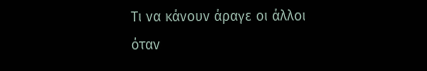Τι να κάνουν άραγε οι άλλοι όταν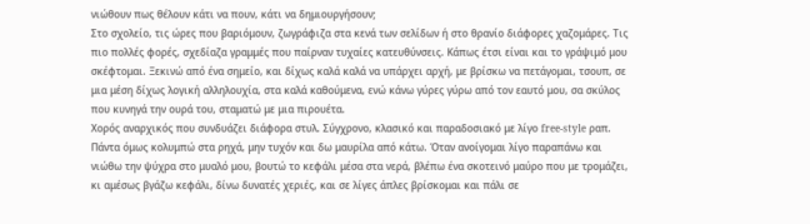νιώθουν πως θέλουν κάτι να πουν, κάτι να δημιουργήσουν;
Στο σχολείο, τις ώρες που βαριόμουν, ζωγράφιζα στα κενά των σελίδων ή στο θρανίο διάφορες χαζομάρες. Τις πιο πολλές φορές, σχεδίαζα γραμμές που παίρναν τυχαίες κατευθύνσεις. Κάπως έτσι είναι και το γράψιμό μου σκέφτομαι. Ξεκινώ από ένα σημείο, και δίχως καλά καλά να υπάρχει αρχή, με βρίσκω να πετάγομαι, τσουπ, σε μια μέση δίχως λογική αλληλουχία, στα καλά καθούμενα, ενώ κάνω γύρες γύρω από τον εαυτό μου, σα σκύλος που κυνηγά την ουρά του, σταματώ με μια πιρουέτα.
Χορός αναρχικός που συνδυάζει διάφορα στυλ. Σύγχρονο, κλασικό και παραδοσιακό με λίγο free-style ραπ.
Πάντα όμως κολυμπώ στα ρηχά, μην τυχόν και δω μαυρίλα από κάτω. Όταν ανοίγομαι λίγο παραπάνω και νιώθω την ψύχρα στο μυαλό μου, βουτώ το κεφάλι μέσα στα νερά, βλέπω ένα σκοτεινό μαύρο που με τρομάζει, κι αμέσως βγάζω κεφάλι, δίνω δυνατές χεριές, και σε λίγες άπλες βρίσκομαι και πάλι σε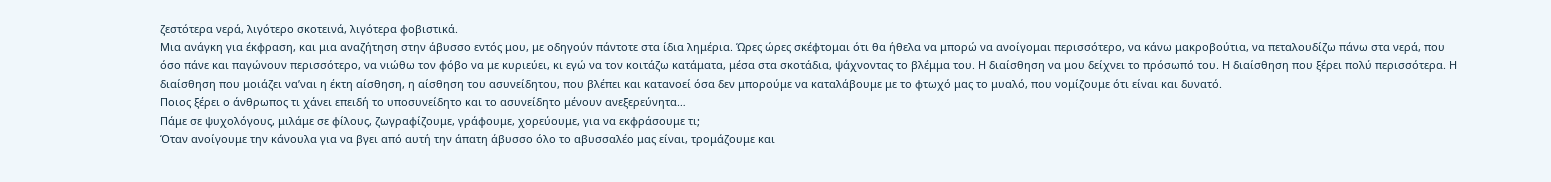ζεστότερα νερά, λιγότερο σκοτεινά, λιγότερα φοβιστικά.
Μια ανάγκη για έκφραση, και μια αναζήτηση στην άβυσσο εντός μου, με οδηγούν πάντοτε στα ίδια λημέρια. Ώρες ώρες σκέφτομαι ότι θα ήθελα να μπορώ να ανοίγομαι περισσότερο, να κάνω μακροβούτια, να πεταλουδίζω πάνω στα νερά, που όσο πάνε και παγώνουν περισσότερο, να νιώθω τον φόβο να με κυριεύει, κι εγώ να τον κοιτάζω κατάματα, μέσα στα σκοτάδια, ψάχνοντας το βλέμμα του. Η διαίσθηση να μου δείχνει το πρόσωπό του. Η διαίσθηση που ξέρει πολύ περισσότερα. Η διαίσθηση που μοιάζει να’ναι η έκτη αίσθηση, η αίσθηση του ασυνείδητου, που βλέπει και κατανοεί όσα δεν μπορούμε να καταλάβουμε με το φτωχό μας το μυαλό, που νομίζουμε ότι είναι και δυνατό.
Ποιος ξέρει ο άνθρωπος τι χάνει επειδή το υποσυνείδητο και το ασυνείδητο μένουν ανεξερεύνητα…
Πάμε σε ψυχολόγους, μιλάμε σε φίλους, ζωγραφίζουμε, γράφουμε, χορεύουμε, για να εκφράσουμε τι;
Όταν ανοίγουμε την κάνουλα για να βγει από αυτή την άπατη άβυσσο όλο το αβυσσαλέο μας είναι, τρομάζουμε και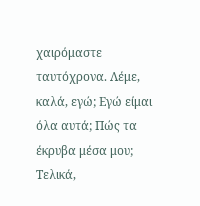χαιρόμαστε ταυτόχρονα. Λέμε, καλά, εγώ; Εγώ είμαι όλα αυτά; Πώς τα έκρυβα μέσα μου;
Τελικά,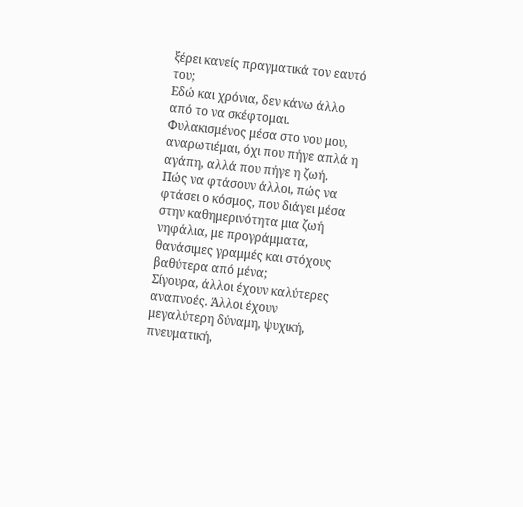ξέρει κανείς πραγματικά τον εαυτό του;
Εδώ και χρόνια, δεν κάνω άλλο από το να σκέφτομαι.
Φυλακισμένος μέσα στο νου μου, αναρωτιέμαι, όχι που πήγε απλά η αγάπη, αλλά που πήγε η ζωή.
Πώς να φτάσουν άλλοι, πώς να φτάσει ο κόσμος, που διάγει μέσα στην καθημερινότητα μια ζωή νηφάλια, με προγράμματα, θανάσιμες γραμμές και στόχους βαθύτερα από μένα;
Σίγουρα, άλλοι έχουν καλύτερες αναπνοές. Άλλοι έχουν μεγαλύτερη δύναμη, ψυχική, πνευματική,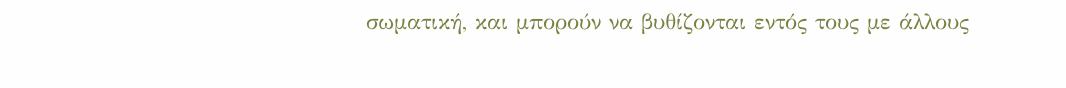σωματική, και μπορούν να βυθίζονται εντός τους με άλλους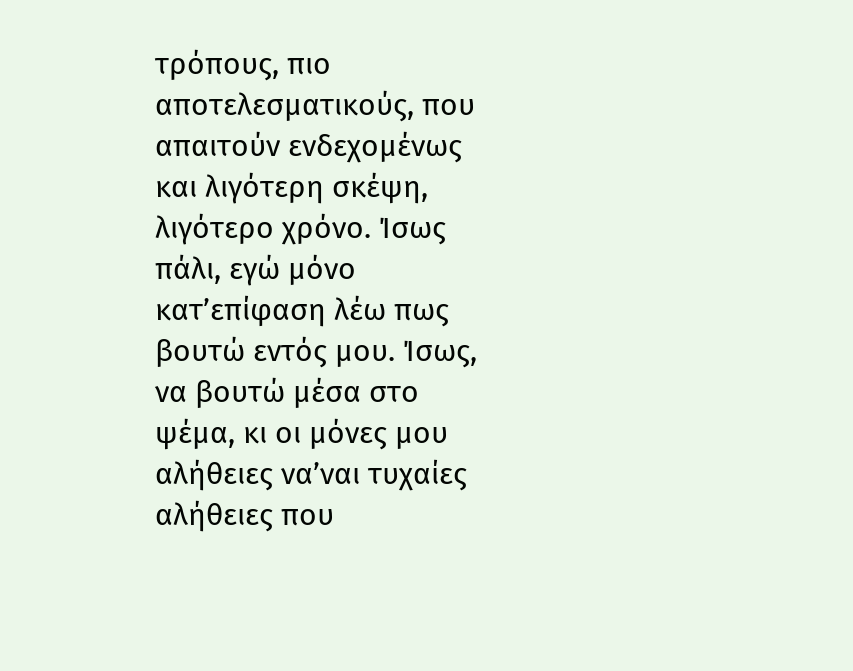τρόπους, πιο αποτελεσματικούς, που απαιτούν ενδεχομένως και λιγότερη σκέψη, λιγότερο χρόνο. Ίσως πάλι, εγώ μόνο κατ’επίφαση λέω πως βουτώ εντός μου. Ίσως, να βουτώ μέσα στο ψέμα, κι οι μόνες μου αλήθειες να’ναι τυχαίες αλήθειες που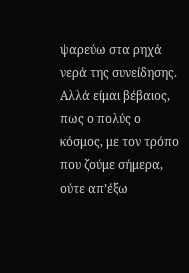ψαρεύω στα ρηχά νερά της συνείδησης.
Αλλά είμαι βέβαιος, πως ο πολύς ο κόσμος, με τον τρόπο που ζούμε σήμερα, ούτε απ’έξω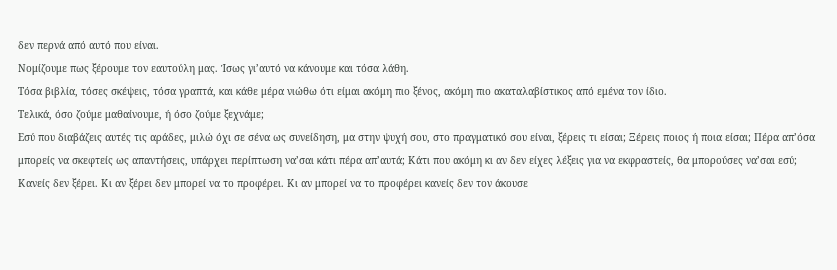δεν περνά από αυτό που είναι.
Νομίζουμε πως ξέρουμε τον εαυτούλη μας. Ίσως γι’αυτό να κάνουμε και τόσα λάθη.
Τόσα βιβλία, τόσες σκέψεις, τόσα γραπτά, και κάθε μέρα νιώθω ότι είμαι ακόμη πιο ξένος, ακόμη πιο ακαταλαβίστικος από εμένα τον ίδιο.
Τελικά, όσο ζούμε μαθαίνουμε, ή όσο ζούμε ξεχνάμε;
Εσύ που διαβάζεις αυτές τις αράδες, μιλώ όχι σε σένα ως συνείδηση, μα στην ψυχή σου, στο πραγματικό σου είναι, ξέρεις τι είσαι; Ξέρεις ποιος ή ποια είσαι; Πέρα απ’όσα μπορείς να σκεφτείς ως απαντήσεις, υπάρχει περίπτωση να’σαι κάτι πέρα απ’αυτά; Κάτι που ακόμη κι αν δεν είχες λέξεις για να εκφραστείς, θα μπορούσες να’σαι εσύ;
Κανείς δεν ξέρει. Κι αν ξέρει δεν μπορεί να το προφέρει. Κι αν μπορεί να το προφέρει κανείς δεν τον άκουσε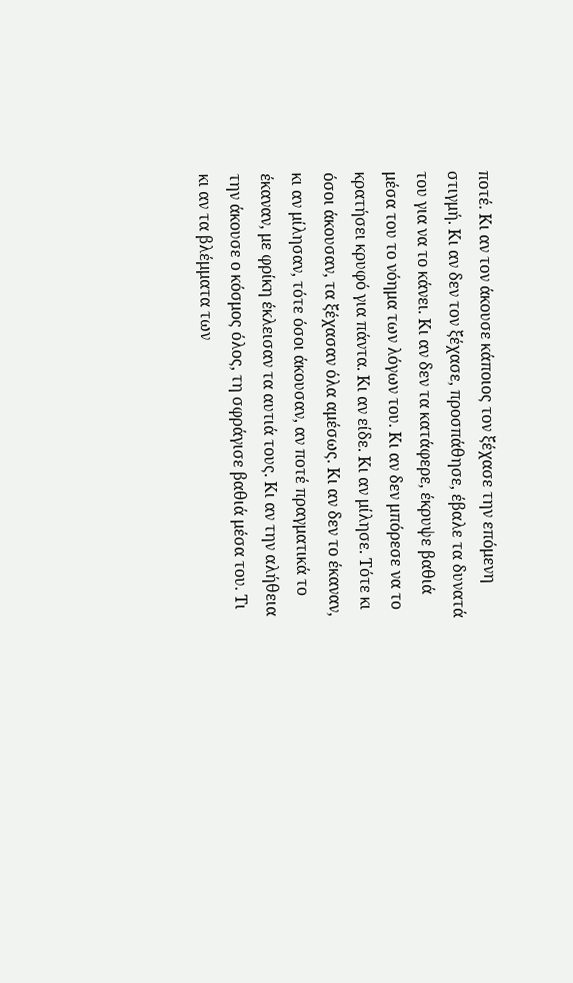ποτέ. Κι αν τον άκουσε κάποιος τον ξέχασε την επόμενη στιγμή. Κι αν δεν τον ξέχασε, προσπάθησε, έβαλε τα δυνατά του για να το κάνει. Κι αν δεν τα κατάφερε, έκρυψε βαθιά μέσα του το νόημα των λόγων του. Κι αν δεν μπόρεσε να το κρατήσει κρυφό για πάντα. Κι αν είδε. Κι αν μίλησε. Τότε κι όσοι άκουσαν, τα ξέχασαν όλα αμέσως. Κι αν δεν το έκαναν, κι αν μίλησαν, τότε όσοι άκουσαν, αν ποτέ πραγματικά το έκαναν, με φρίκη έκλεισαν τα αυτιά τους. Κι αν την αλήθεια την άκουσε ο κόσμος όλος, τη σφράγισε βαθιά μέσα του. Τι κι αν τα βλέμματα των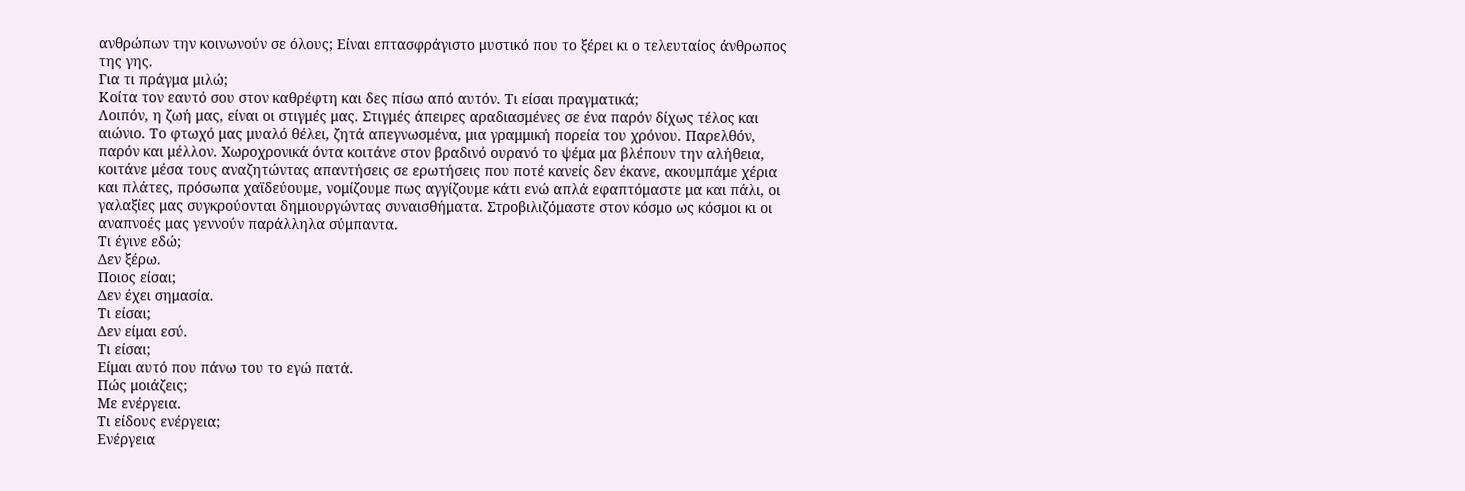ανθρώπων την κοινωνούν σε όλους; Είναι επτασφράγιστο μυστικό που το ξέρει κι ο τελευταίος άνθρωπος της γης.
Για τι πράγμα μιλώ;
Κοίτα τον εαυτό σου στον καθρέφτη και δες πίσω από αυτόν. Τι είσαι πραγματικά;
Λοιπόν, η ζωή μας, είναι οι στιγμές μας. Στιγμές άπειρες αραδιασμένες σε ένα παρόν δίχως τέλος και αιώνιο. Το φτωχό μας μυαλό θέλει, ζητά απεγνωσμένα, μια γραμμική πορεία του χρόνου. Παρελθόν, παρόν και μέλλον. Χωροχρονικά όντα κοιτάνε στον βραδινό ουρανό το ψέμα μα βλέπουν την αλήθεια, κοιτάνε μέσα τους αναζητώντας απαντήσεις σε ερωτήσεις που ποτέ κανείς δεν έκανε, ακουμπάμε χέρια και πλάτες, πρόσωπα χαϊδεύουμε, νομίζουμε πως αγγίζουμε κάτι ενώ απλά εφαπτόμαστε μα και πάλι, οι γαλαξίες μας συγκρούονται δημιουργώντας συναισθήματα. Στροβιλιζόμαστε στον κόσμο ως κόσμοι κι οι αναπνοές μας γεννούν παράλληλα σύμπαντα.
Τι έγινε εδώ;
Δεν ξέρω.
Ποιος είσαι;
Δεν έχει σημασία.
Τι είσαι;
Δεν είμαι εσύ.
Τι είσαι;
Είμαι αυτό που πάνω του το εγώ πατά.
Πώς μοιάζεις;
Με ενέργεια.
Τι είδους ενέργεια;
Ενέργεια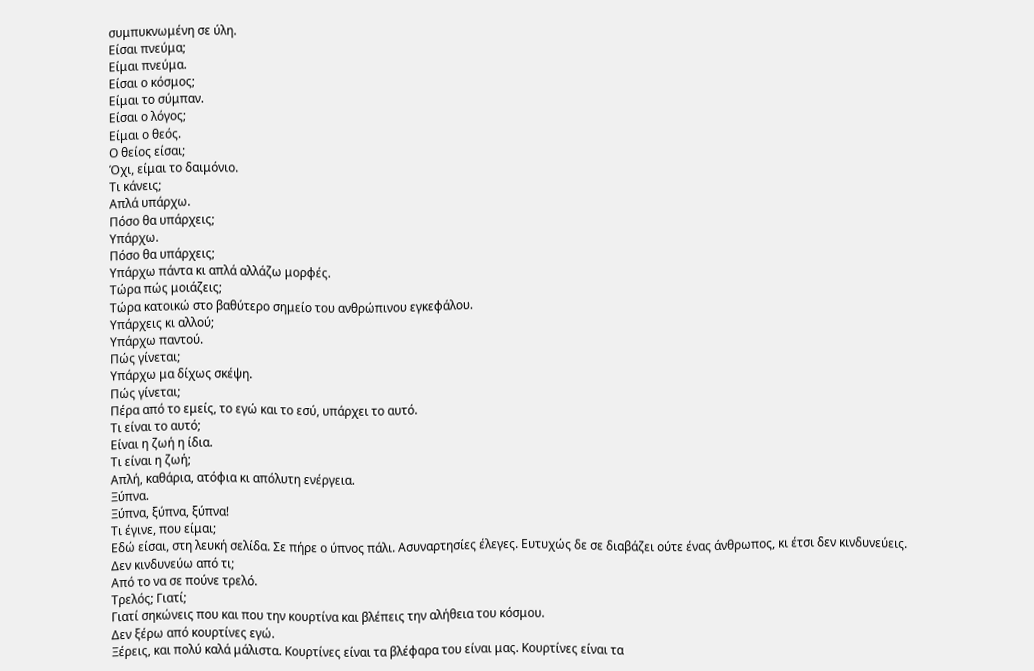συμπυκνωμένη σε ύλη.
Είσαι πνεύμα;
Είμαι πνεύμα.
Είσαι ο κόσμος;
Είμαι το σύμπαν.
Είσαι ο λόγος;
Είμαι ο θεός.
Ο θείος είσαι;
Όχι, είμαι το δαιμόνιο.
Τι κάνεις;
Απλά υπάρχω.
Πόσο θα υπάρχεις;
Υπάρχω.
Πόσο θα υπάρχεις;
Υπάρχω πάντα κι απλά αλλάζω μορφές.
Τώρα πώς μοιάζεις;
Τώρα κατοικώ στο βαθύτερο σημείο του ανθρώπινου εγκεφάλου.
Υπάρχεις κι αλλού;
Υπάρχω παντού.
Πώς γίνεται;
Υπάρχω μα δίχως σκέψη.
Πώς γίνεται;
Πέρα από το εμείς, το εγώ και το εσύ, υπάρχει το αυτό.
Τι είναι το αυτό;
Είναι η ζωή η ίδια.
Τι είναι η ζωή;
Απλή, καθάρια, ατόφια κι απόλυτη ενέργεια.
Ξύπνα.
Ξύπνα, ξύπνα, ξύπνα!
Τι έγινε, που είμαι;
Εδώ είσαι, στη λευκή σελίδα. Σε πήρε ο ύπνος πάλι. Ασυναρτησίες έλεγες. Ευτυχώς δε σε διαβάζει ούτε ένας άνθρωπος, κι έτσι δεν κινδυνεύεις.
Δεν κινδυνεύω από τι;
Από το να σε πούνε τρελό.
Τρελός; Γιατί;
Γιατί σηκώνεις που και που την κουρτίνα και βλέπεις την αλήθεια του κόσμου.
Δεν ξέρω από κουρτίνες εγώ.
Ξέρεις, και πολύ καλά μάλιστα. Κουρτίνες είναι τα βλέφαρα του είναι μας. Κουρτίνες είναι τα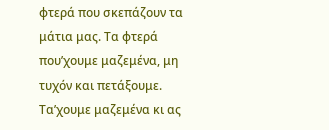φτερά που σκεπάζουν τα μάτια μας. Τα φτερά που’χουμε μαζεμένα, μη τυχόν και πετάξουμε. Τα’χουμε μαζεμένα κι ας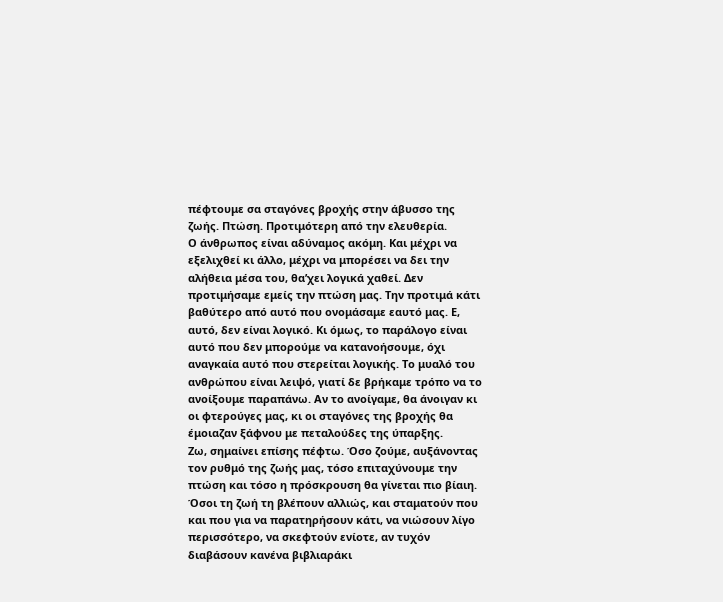πέφτουμε σα σταγόνες βροχής στην άβυσσο της ζωής. Πτώση. Προτιμότερη από την ελευθερία.
Ο άνθρωπος είναι αδύναμος ακόμη. Και μέχρι να εξελιχθεί κι άλλο, μέχρι να μπορέσει να δει την αλήθεια μέσα του, θα’χει λογικά χαθεί. Δεν προτιμήσαμε εμείς την πτώση μας. Την προτιμά κάτι βαθύτερο από αυτό που ονομάσαμε εαυτό μας. Ε, αυτό, δεν είναι λογικό. Κι όμως, το παράλογο είναι αυτό που δεν μπορούμε να κατανοήσουμε, όχι αναγκαία αυτό που στερείται λογικής. Το μυαλό του ανθρώπου είναι λειψό, γιατί δε βρήκαμε τρόπο να το ανοίξουμε παραπάνω. Αν το ανοίγαμε, θα άνοιγαν κι οι φτερούγες μας, κι οι σταγόνες της βροχής θα έμοιαζαν ξάφνου με πεταλούδες της ύπαρξης.
Ζω, σημαίνει επίσης πέφτω. Όσο ζούμε, αυξάνοντας τον ρυθμό της ζωής μας, τόσο επιταχύνουμε την πτώση και τόσο η πρόσκρουση θα γίνεται πιο βίαιη.
Όσοι τη ζωή τη βλέπουν αλλιώς, και σταματούν που και που για να παρατηρήσουν κάτι, να νιώσουν λίγο περισσότερο, να σκεφτούν ενίοτε, αν τυχόν διαβάσουν κανένα βιβλιαράκι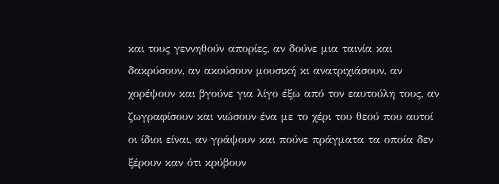και τους γεννηθούν απορίες, αν δούνε μια ταινία και δακρύσουν, αν ακούσουν μουσική κι ανατριχιάσουν, αν χορέψουν και βγούνε για λίγο έξω από τον εαυτούλη τους, αν ζωγραφίσουν και νιώσουν ένα με το χέρι του θεού που αυτοί οι ίδιοι είναι, αν γράψουν και πούνε πράγματα τα οποία δεν ξέρουν καν ότι κρύβουν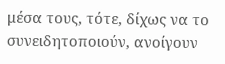μέσα τους, τότε, δίχως να το συνειδητοποιούν, ανοίγουν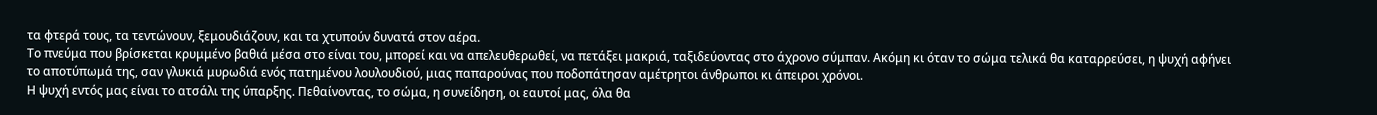τα φτερά τους, τα τεντώνουν, ξεμουδιάζουν, και τα χτυπούν δυνατά στον αέρα.
Το πνεύμα που βρίσκεται κρυμμένο βαθιά μέσα στο είναι του, μπορεί και να απελευθερωθεί, να πετάξει μακριά, ταξιδεύοντας στο άχρονο σύμπαν. Ακόμη κι όταν το σώμα τελικά θα καταρρεύσει, η ψυχή αφήνει το αποτύπωμά της, σαν γλυκιά μυρωδιά ενός πατημένου λουλουδιού, μιας παπαρούνας που ποδοπάτησαν αμέτρητοι άνθρωποι κι άπειροι χρόνοι.
Η ψυχή εντός μας είναι το ατσάλι της ύπαρξης. Πεθαίνοντας, το σώμα, η συνείδηση, οι εαυτοί μας, όλα θα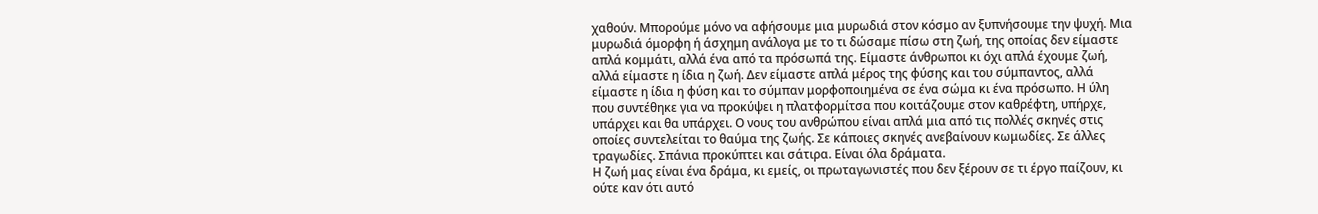χαθούν. Μπορούμε μόνο να αφήσουμε μια μυρωδιά στον κόσμο αν ξυπνήσουμε την ψυχή. Μια μυρωδιά όμορφη ή άσχημη ανάλογα με το τι δώσαμε πίσω στη ζωή, της οποίας δεν είμαστε απλά κομμάτι, αλλά ένα από τα πρόσωπά της. Είμαστε άνθρωποι κι όχι απλά έχουμε ζωή, αλλά είμαστε η ίδια η ζωή. Δεν είμαστε απλά μέρος της φύσης και του σύμπαντος, αλλά είμαστε η ίδια η φύση και το σύμπαν μορφοποιημένα σε ένα σώμα κι ένα πρόσωπο. Η ύλη που συντέθηκε για να προκύψει η πλατφορμίτσα που κοιτάζουμε στον καθρέφτη, υπήρχε, υπάρχει και θα υπάρχει. Ο νους του ανθρώπου είναι απλά μια από τις πολλές σκηνές στις οποίες συντελείται το θαύμα της ζωής. Σε κάποιες σκηνές ανεβαίνουν κωμωδίες. Σε άλλες τραγωδίες. Σπάνια προκύπτει και σάτιρα. Είναι όλα δράματα.
Η ζωή μας είναι ένα δράμα, κι εμείς, οι πρωταγωνιστές που δεν ξέρουν σε τι έργο παίζουν, κι ούτε καν ότι αυτό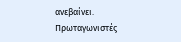ανεβαίνει.
Πρωταγωνιστές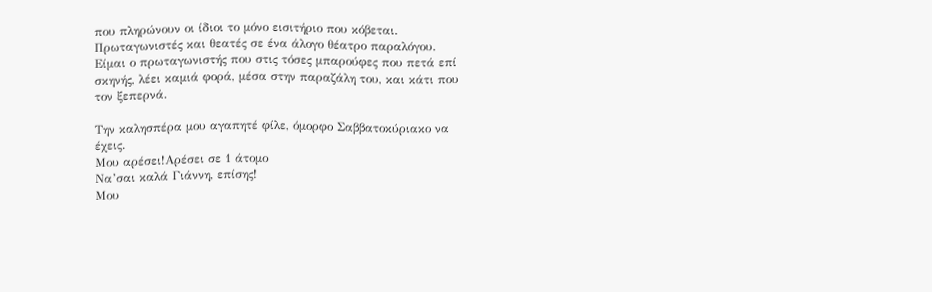που πληρώνουν οι ίδιοι το μόνο εισιτήριο που κόβεται.
Πρωταγωνιστές και θεατές σε ένα άλογο θέατρο παραλόγου.
Είμαι ο πρωταγωνιστής που στις τόσες μπαρούφες που πετά επί σκηνής, λέει καμιά φορά, μέσα στην παραζάλη του, και κάτι που τον ξεπερνά.

Την καλησπέρα μου αγαπητέ φίλε, όμορφο Σαββατοκύριακο να έχεις.
Μου αρέσει!Αρέσει σε 1 άτομο
Να’σαι καλά Γιάννη, επίσης!
Μου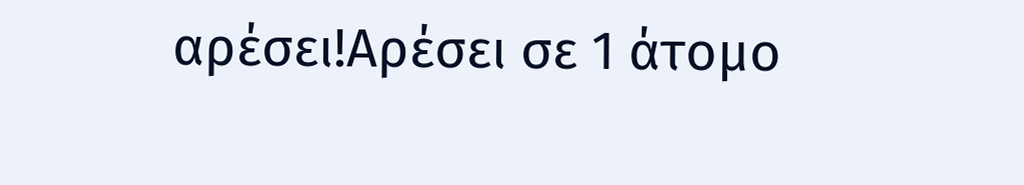αρέσει!Αρέσει σε 1 άτομο